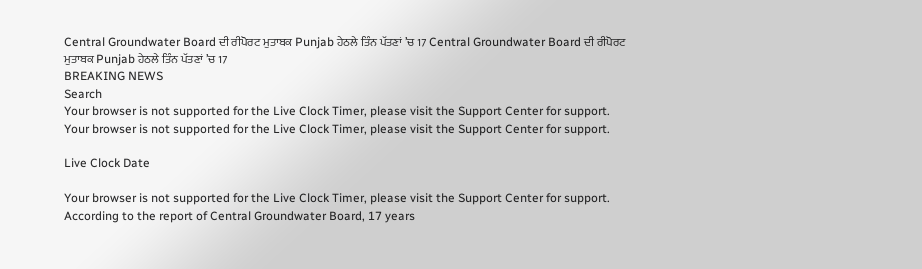Central Groundwater Board ਦੀ ਰੀਪੋਰਟ ਮੁਤਾਬਕ Punjab ਹੇਠਲੇ ਤਿੰਨ ਪੱਤਣਾਂ ’ਚ 17 Central Groundwater Board ਦੀ ਰੀਪੋਰਟ ਮੁਤਾਬਕ Punjab ਹੇਠਲੇ ਤਿੰਨ ਪੱਤਣਾਂ ’ਚ 17
BREAKING NEWS
Search
Your browser is not supported for the Live Clock Timer, please visit the Support Center for support.
Your browser is not supported for the Live Clock Timer, please visit the Support Center for support.

Live Clock Date

Your browser is not supported for the Live Clock Timer, please visit the Support Center for support.
According to the report of Central Groundwater Board, 17 years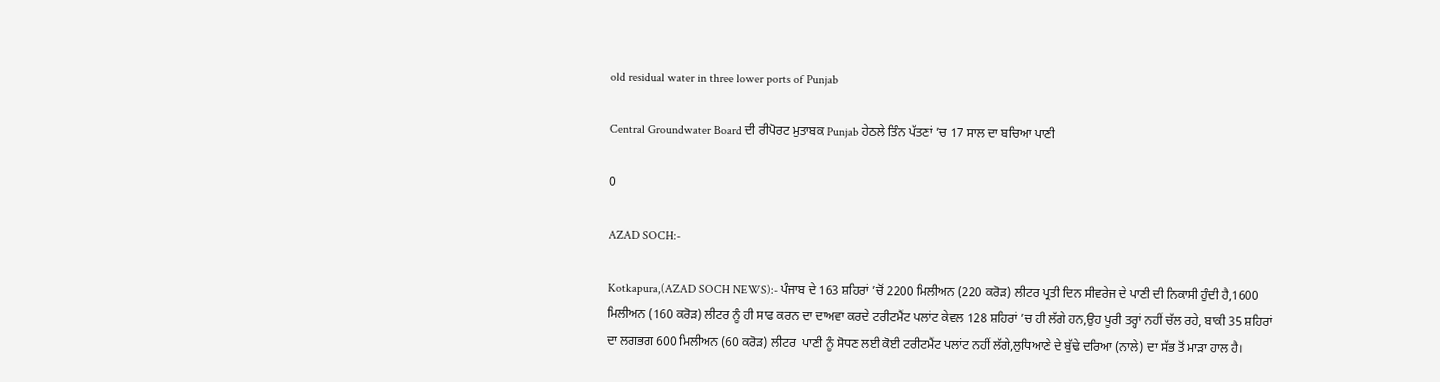old residual water in three lower ports of Punjab

Central Groundwater Board ਦੀ ਰੀਪੋਰਟ ਮੁਤਾਬਕ Punjab ਹੇਠਲੇ ਤਿੰਨ ਪੱਤਣਾਂ ’ਚ 17 ਸਾਲ ਦਾ ਬਚਿਆ ਪਾਣੀ

0

AZAD SOCH:-

Kotkapura,(AZAD SOCH NEWS):- ਪੰਜਾਬ ਦੇ 163 ਸ਼ਹਿਰਾਂ ’ਚੋਂ 2200 ਮਿਲੀਅਨ (220 ਕਰੋੜ) ਲੀਟਰ ਪ੍ਰਤੀ ਦਿਨ ਸੀਵਰੇਜ ਦੇ ਪਾਣੀ ਦੀ ਨਿਕਾਸੀ ਹੁੰਦੀ ਹੈ,1600 ਮਿਲੀਅਨ (160 ਕਰੋੜ) ਲੀਟਰ ਨੂੰ ਹੀ ਸਾਫ ਕਰਨ ਦਾ ਦਾਅਵਾ ਕਰਦੇ ਟਰੀਟਮੈਂਟ ਪਲਾਂਟ ਕੇਵਲ 128 ਸ਼ਹਿਰਾਂ ’ਚ ਹੀ ਲੱਗੇ ਹਨ,ਉਹ ਪੂਰੀ ਤਰ੍ਹਾਂ ਨਹੀਂ ਚੱਲ ਰਹੇ, ਬਾਕੀ 35 ਸ਼ਹਿਰਾਂ ਦਾ ਲਗਭਗ 600 ਮਿਲੀਅਨ (60 ਕਰੋੜ) ਲੀਟਰ  ਪਾਣੀ ਨੂੰ ਸੋਧਣ ਲਈ ਕੋਈ ਟਰੀਟਮੈਂਟ ਪਲਾਂਟ ਨਹੀਂ ਲੱਗੇ,ਲੁਧਿਆਣੇ ਦੇ ਬੁੱਢੇ ਦਰਿਆ (ਨਾਲੇ) ਦਾ ਸੱਭ ਤੋਂ ਮਾੜਾ ਹਾਲ ਹੈ।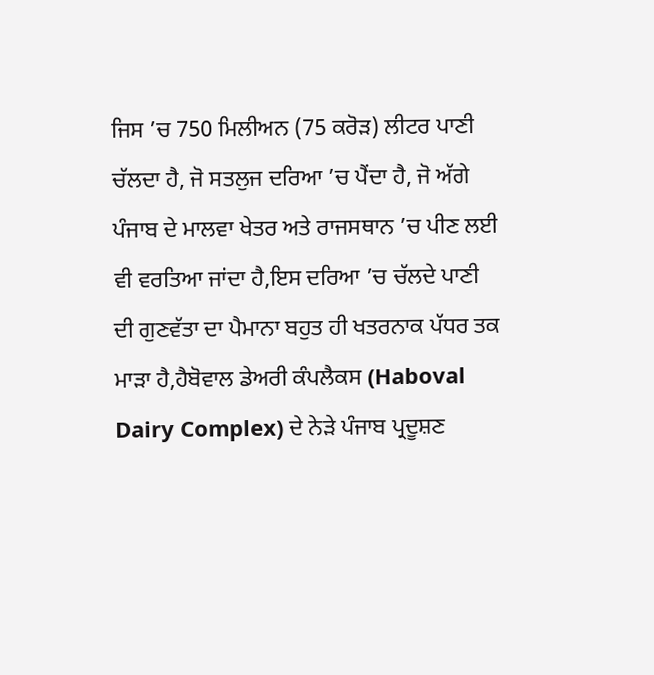ਜਿਸ ’ਚ 750 ਮਿਲੀਅਨ (75 ਕਰੋੜ) ਲੀਟਰ ਪਾਣੀ ਚੱਲਦਾ ਹੈ, ਜੋ ਸਤਲੁਜ ਦਰਿਆ ’ਚ ਪੈਂਦਾ ਹੈ, ਜੋ ਅੱਗੇ ਪੰਜਾਬ ਦੇ ਮਾਲਵਾ ਖੇਤਰ ਅਤੇ ਰਾਜਸਥਾਨ ’ਚ ਪੀਣ ਲਈ ਵੀ ਵਰਤਿਆ ਜਾਂਦਾ ਹੈ,ਇਸ ਦਰਿਆ ’ਚ ਚੱਲਦੇ ਪਾਣੀ ਦੀ ਗੁਣਵੱਤਾ ਦਾ ਪੈਮਾਨਾ ਬਹੁਤ ਹੀ ਖਤਰਨਾਕ ਪੱਧਰ ਤਕ ਮਾੜਾ ਹੈ,ਹੈਬੋਵਾਲ ਡੇਅਰੀ ਕੰਪਲੈਕਸ (Haboval Dairy Complex) ਦੇ ਨੇੜੇ ਪੰਜਾਬ ਪ੍ਰਦੂਸ਼ਣ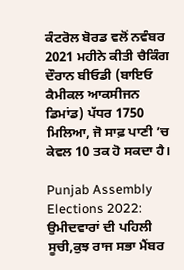ਕੰਟਰੋਲ ਬੋਰਡ ਵਲੋਂ ਨਵੰਬਰ 2021 ਮਹੀਨੇ ਕੀਤੀ ਚੈਕਿੰਗ ਦੌਰਾਨ ਬੀਓਡੀ (ਬਾਇਓ ਕੈਮੀਕਲ ਆਕਸੀਜਨ ਡਿਮਾਂਡ) ਪੱਧਰ 1750 ਮਿਲਿਆ, ਜੋ ਸਾਫ਼ ਪਾਣੀ ’ਚ ਕੇਵਲ 10 ਤਕ ਹੋ ਸਕਦਾ ਹੈ।

Punjab Assembly Elections 2022: ਉਮੀਦਵਾਰਾਂ ਦੀ ਪਹਿਲੀ ਸੂਚੀ,ਕੁਝ ਰਾਜ ਸਭਾ ਮੈਂਬਰ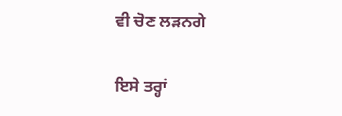ਵੀ ਚੋਣ ਲੜਨਗੇ

ਇਸੇ ਤਰ੍ਹਾਂ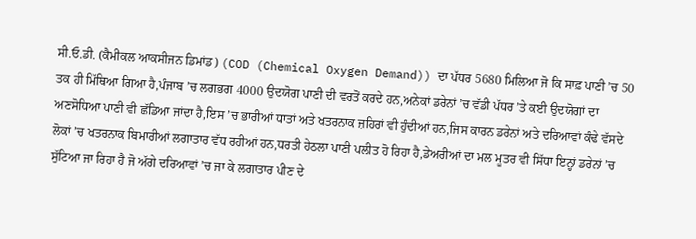ਸੀ.ਓ.ਡੀ. (ਕੈਮੀਕਲ ਆਕਸੀਜਨ ਡਿਮਾਂਡ) (COD (Chemical Oxygen Demand)) ਦਾ ਪੱਧਰ 5680 ਮਿਲਿਆ ਜੋ ਕਿ ਸਾਫ਼ ਪਾਣੀ ’ਚ 50 ਤਕ ਹੀ ਮਿੱਥਿਆ ਗਿਆ ਹੈ,ਪੰਜਾਬ ’ਚ ਲਗਭਗ 4000 ਉਦਯੋਗ ਪਾਣੀ ਦੀ ਵਰਤੋਂ ਕਰਦੇ ਹਨ,ਅਨੇਕਾਂ ਡਰੇਨਾਂ ’ਚ ਵੱਡੀ ਪੱਧਰ ’ਤੇ ਕਈ ਉਦਯੋਗਾਂ ਦਾ ਅਣਸੋਧਿਆ ਪਾਣੀ ਵੀ ਛੱਡਿਆ ਜਾਂਦਾ ਹੈ,ਇਸ ’ਚ ਭਾਰੀਆਂ ਧਾਤਾਂ ਅਤੇ ਖਤਰਨਾਕ ਜ਼ਹਿਰਾਂ ਵੀ ਹੁੰਦੀਆਂ ਹਨ,ਜਿਸ ਕਾਰਨ ਡਰੇਨਾਂ ਅਤੇ ਦਰਿਆਵਾਂ ਕੰਢੇ ਵੱਸਦੇ ਲੋਕਾਂ ’ਚ ਖਤਰਨਾਕ ਬਿਮਾਰੀਆਂ ਲਗਾਤਾਰ ਵੱਧ ਰਹੀਆਂ ਹਨ,ਧਰਤੀ ਹੇਠਲਾ ਪਾਣੀ ਪਲੀਤ ਹੋ ਰਿਹਾ ਹੈ,ਡੇਅਰੀਆਂ ਦਾ ਮਲ ਮੂਤਰ ਵੀ ਸਿੱਧਾ ਇਨ੍ਹਾਂ ਡਰੇਨਾਂ ’ਚ ਸੁੱਟਿਆ ਜਾ ਰਿਹਾ ਹੈ ਜੋ ਅੱਗੇ ਦਰਿਆਵਾਂ ’ਚ ਜਾ ਕੇ ਲਗਾਤਾਰ ਪੀਣ ਦੇ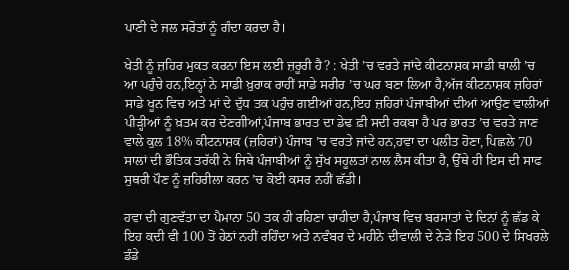ਪਾਣੀ ਦੇ ਜਲ ਸਰੋਤਾਂ ਨੂੰ ਗੰਦਾ ਕਰਦਾ ਹੈ।

ਖੇਤੀ ਨੂੰ ਜ਼ਹਿਰ ਮੁਕਤ ਕਰਨਾ ਇਸ ਲਈ ਜ਼ਰੂਰੀ ਹੈ? : ਖੇਤੀ ’ਚ ਵਰਤੇ ਜਾਂਦੇ ਕੀਟਨਾਸ਼ਕ ਸਾਡੀ ਥਾਲੀ ’ਚ ਆ ਪਹੁੰਚੇ ਹਨ,ਇਨ੍ਹਾਂ ਨੇ ਸਾਡੀ ਖ਼ੁਰਾਕ ਰਾਹੀਂ ਸਾਡੇ ਸਰੀਰ ’ਚ ਘਰ ਬਣਾ ਲਿਆ ਹੈ,ਅੱਜ ਕੀਟਨਾਸ਼ਕ ਜ਼ਹਿਰਾਂ ਸਾਡੇ ਖੂਨ ਵਿਚ ਅਤੇ ਮਾਂ ਦੇ ਦੁੱਧ ਤਕ ਪਹੁੰਚ ਗਈਆਂ ਹਨ,ਇਹ ਜ਼ਹਿਰਾਂ ਪੰਜਾਬੀਆਂ ਦੀਆਂ ਆਉਣ ਵਾਲੀਆਂ ਪੀੜ੍ਹੀਆਂ ਨੂੰ ਖ਼ਤਮ ਕਰ ਦੇਣਗੀਆਂ,ਪੰਜਾਬ ਭਾਰਤ ਦਾ ਡੇਢ ਫ਼ੀ ਸਦੀ ਰਕਬਾ ਹੈ ਪਰ ਭਾਰਤ ’ਚ ਵਰਤੇ ਜਾਣ ਵਾਲੇ ਕੁਲ 18% ਕੀਟਨਾਸ਼ਕ (ਜ਼ਹਿਰਾਂ) ਪੰਜਾਬ ’ਚ ਵਰਤੇ ਜਾਂਦੇ ਹਨ,ਹਵਾ ਦਾ ਪਲੀਤ ਹੋਣਾ, ਪਿਛਲੇ 70 ਸਾਲਾਂ ਦੀ ਭੌਤਿਕ ਤਰੱਕੀ ਨੇ ਜਿਥੇ ਪੰਜਾਬੀਆਂ ਨੂੰ ਸੁੱਖ ਸਹੂਲਤਾਂ ਨਾਲ ਲੈਸ ਕੀਤਾ ਹੈ, ਉੱਥੇ ਹੀ ਇਸ ਦੀ ਸਾਫ ਸੁਥਰੀ ਪੌਣ ਨੂੰ ਜ਼ਹਿਰੀਲਾ ਕਰਨ ’ਚ ਕੋਈ ਕਸਰ ਨਹੀਂ ਛੱਡੀ।

ਹਵਾ ਦੀ ਗੁਣਵੱਤਾ ਦਾ ਪੈਮਾਨਾ 50 ਤਕ ਹੀ ਰਹਿਣਾ ਚਾਹੀਦਾ ਹੈ,ਪੰਜਾਬ ਵਿਚ ਬਰਸਾਤਾਂ ਦੇ ਦਿਨਾਂ ਨੂੰ ਛੱਡ ਕੇ ਇਹ ਕਦੀ ਵੀ 100 ਤੋਂ ਹੇਠਾਂ ਨਹੀਂ ਰਹਿੰਦਾ ਅਤੇ ਨਵੰਬਰ ਦੇ ਮਹੀਨੇ ਦੀਵਾਲੀ ਦੇ ਨੇੜੇ ਇਹ 500 ਦੇ ਸਿਖਰਲੇ ਡੰਡੇ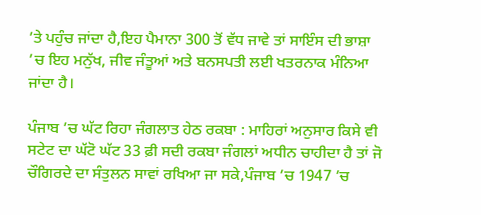’ਤੇ ਪਹੁੰਚ ਜਾਂਦਾ ਹੈ,ਇਹ ਪੈਮਾਨਾ 300 ਤੋਂ ਵੱਧ ਜਾਵੇ ਤਾਂ ਸਾਇੰਸ ਦੀ ਭਾਸ਼ਾ ’ਚ ਇਹ ਮਨੁੱਖ, ਜੀਵ ਜੰਤੂਆਂ ਅਤੇ ਬਨਸਪਤੀ ਲਈ ਖਤਰਨਾਕ ਮੰਨਿਆ ਜਾਂਦਾ ਹੈ।

ਪੰਜਾਬ ’ਚ ਘੱਟ ਰਿਹਾ ਜੰਗਲਾਤ ਹੇਠ ਰਕਬਾ : ਮਾਹਿਰਾਂ ਅਨੁਸਾਰ ਕਿਸੇ ਵੀ ਸਟੇਟ ਦਾ ਘੱਟੋ ਘੱਟ 33 ਫ਼ੀ ਸਦੀ ਰਕਬਾ ਜੰਗਲਾਂ ਅਧੀਨ ਚਾਹੀਦਾ ਹੈ ਤਾਂ ਜੋ ਚੌਗਿਰਦੇ ਦਾ ਸੰਤੁਲਨ ਸਾਵਾਂ ਰਖਿਆ ਜਾ ਸਕੇ,ਪੰਜਾਬ ’ਚ 1947 ’ਚ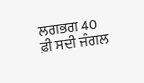ਲਗਭਗ 40 ਫ਼ੀ ਸਦੀ ਜੰਗਲ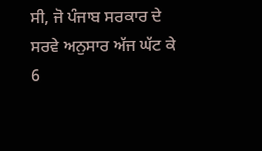ਸੀ, ਜੋ ਪੰਜਾਬ ਸਰਕਾਰ ਦੇ ਸਰਵੇ ਅਨੁਸਾਰ ਅੱਜ ਘੱਟ ਕੇ 6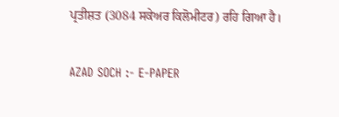ਪ੍ਰਤੀਸ਼ਤ (3084 ਸਕੇਅਰ ਕਿਲੋਮੀਟਰ) ਰਹਿ ਗਿਆ ਹੈ।

AZAD SOCH :- E-PAPER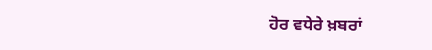ਹੋਰ ਵਧੇਰੇ ਖ਼ਬਰਾਂ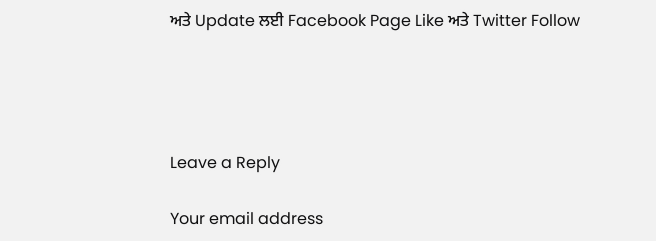ਅਤੇ Update ਲਈ Facebook Page Like ਅਤੇ Twitter Follow




Leave a Reply

Your email address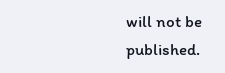will not be published.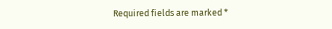Required fields are marked *